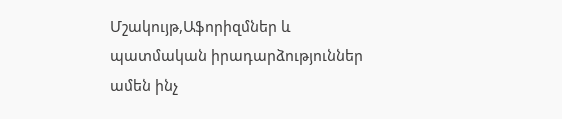Մշակույթ,Աֆորիզմներ և պատմական իրադարձություններ ամեն ինչ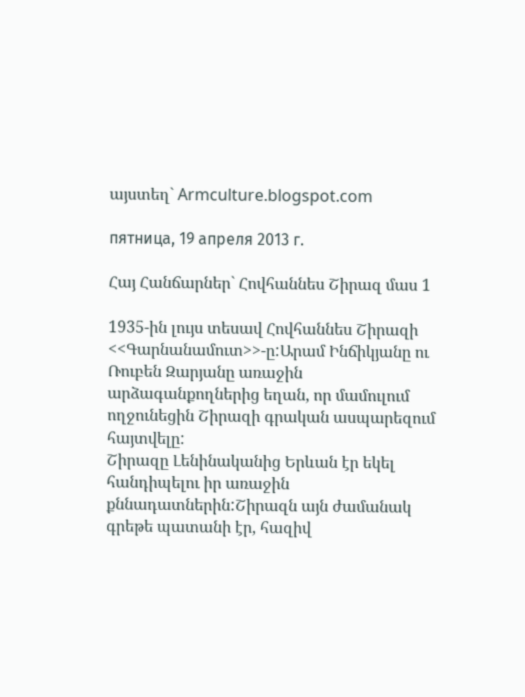այստեղ` Armculture.blogspot.com

пятница, 19 апреля 2013 г.

Հայ Հանճարներ` Հովհաննես Շիրազ մաս 1

1935-ին լույս տեսավ Հովհաննես Շիրազի <<Գարնանամուտ>>-ը:Արամ Ինճիկյանը ու Ռուբեն Զարյանը առաջին արձագանքողներից եղան, որ մամուլում ողջունեցին Շիրազի գրական ասպարեզում հայտվելը:
Շիրազը Լենինականից Երևան էր եկել հանդիպելու իր առաջին քննադատներին:Շիրազն այն ժամանակ գրեթե պատանի էր, հազիվ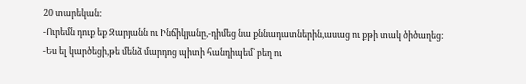20 տարեկան:
-Ուրեմն դուք եք Զարյանն ու Ինճիկյանը,-դիմեց նա քննադատներին,ասաց ու քթի տակ ծիծաղեց:
-Ես ել կարծեցի,թե մենձ մարդոց պիտի հանդիպեմ` բեղ ու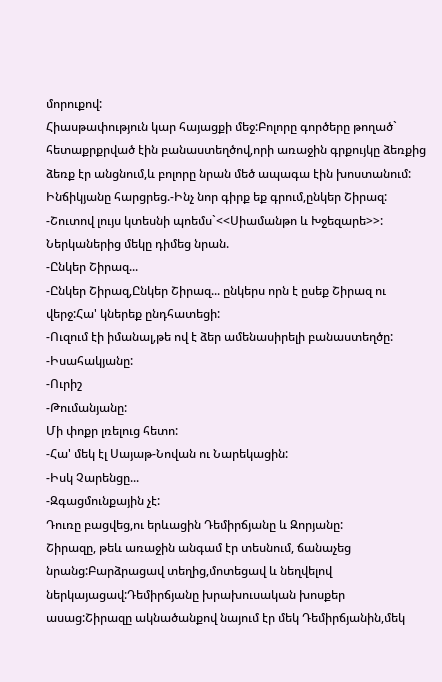մորուքով:
Հիասթափություն կար հայացքի մեջ:Բոլորը գործերը թողած` հետաքրքրված էին բանաստեղծով,որի առաջին գրքույկը ձեռքից ձեռք էր անցնում,և բոլորը նրան մեծ ապագա էին խոստանում:
Ինճիկյանը հարցրեց.-Ինչ նոր գիրք եք գրում,ընկեր Շիրազ:
-Շուտով լույս կտեսնի պոեմս`<<Սիամանթո և Խջեզարե>>:
Ներկաներից մեկը դիմեց նրան.
-Ընկեր Շիրազ...
-Ընկեր Շիրազ,Ընկեր Շիրազ... ընկերս որն է ըսեք Շիրազ ու վերջ:Հա' կներեք ընդհատեցի:
-Ուզում էի իմանալ,թե ով է ձեր ամենասիրելի բանաստեղծը:
-Իսահակյանը:
-Ուրիշ
-Թումանյանը:
Մի փոքր լռելուց հետո:
-Հա' մեկ էլ Սայաթ-Նովան ու Նարեկացին:
-Իսկ Չարենցը...
-Զգացմունքային չէ:
Դուռը բացվեց,ու երևացին Դեմիրճյանը և Զորյանը:
Շիրազը, թեև առաջին անգամ էր տեսնում, ճանաչեց նրանց:Բարձրացավ տեղից,մոտեցավ և նեղվելով ներկայացավ:Դեմիրճյանը խրախուսական խոսքեր ասաց:Շիրազը ակնածանքով նայում էր մեկ Դեմիրճյանին,մեկ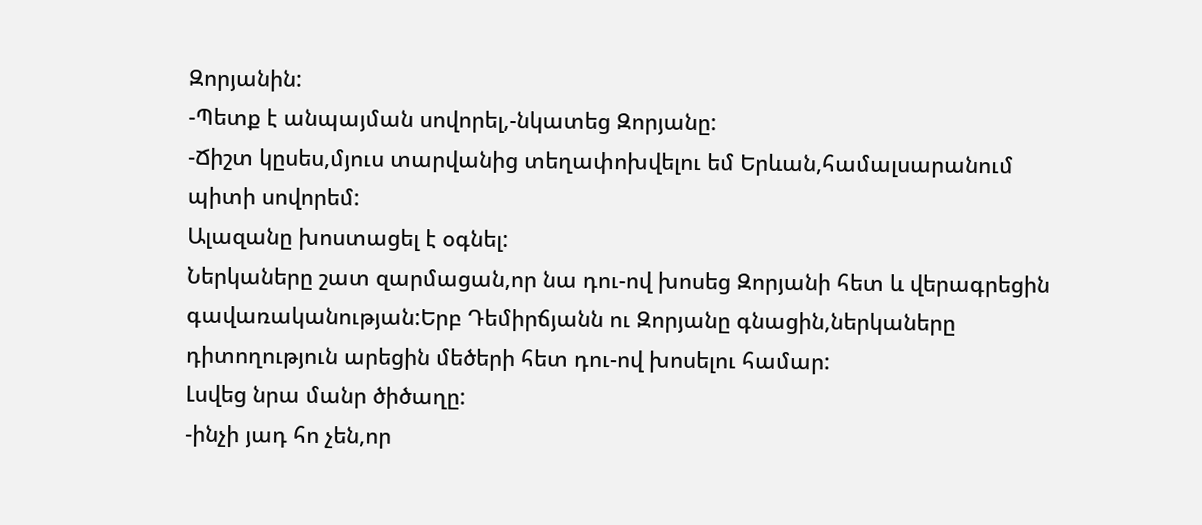Զորյանին:
-Պետք է անպայման սովորել,-նկատեց Զորյանը:
-Ճիշտ կըսես,մյուս տարվանից տեղափոխվելու եմ Երևան,համալսարանում պիտի սովորեմ:
Ալազանը խոստացել է օգնել:
Ներկաները շատ զարմացան,որ նա դու-ով խոսեց Զորյանի հետ և վերագրեցին գավառականության:Երբ Դեմիրճյանն ու Զորյանը գնացին,ներկաները դիտողություն արեցին մեծերի հետ դու-ով խոսելու համար:
Լսվեց նրա մանր ծիծաղը:
-ինչի յադ հո չեն,որ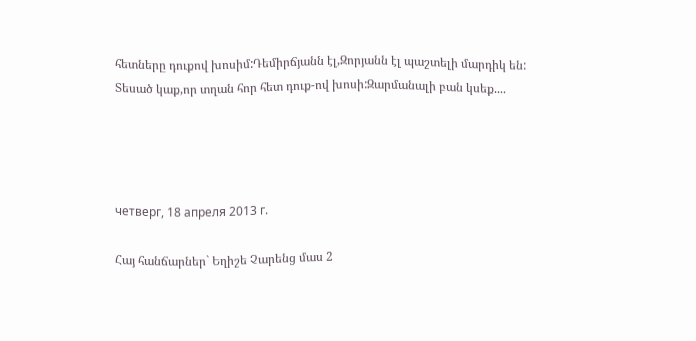հետները դուքով խոսիմ:Դեմիրճյանն էլ,Զորյանն էլ պաշտելի մարդիկ են:
Տեսած կաք,որ տղան հոր հետ դուք-ով խոսի:Զարմանալի բան կսեք....




четверг, 18 апреля 2013 г.

Հայ հանճարներ` Եղիշե Չարենց մաս 2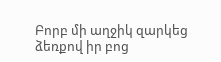Բորբ մի աղջիկ զարկեց ձեռքով իր բոց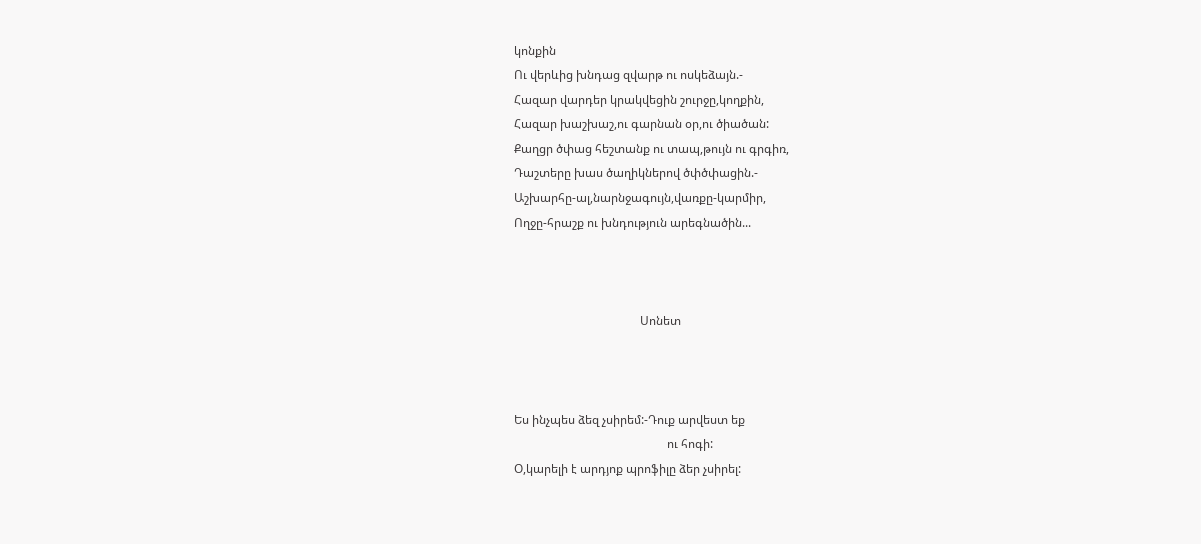կոնքին
Ու վերևից խնդաց զվարթ ու ոսկեձայն.-
Հազար վարդեր կրակվեցին շուրջը,կողքին,
Հազար խաշխաշ,ու գարնան օր,ու ծիածան:
Քաղցր ծփաց հեշտանք ու տապ,թույն ու գրգիռ,
Դաշտերը խաս ծաղիկներով ծփծփացին.-
Աշխարհը-ալ,նարնջագույն,վառքը-կարմիր,
Ողջը-հրաշք ու խնդություն արեգնածին...



                                          Սոնետ



Ես ինչպես ձեզ չսիրեմ:-Դուք արվեստ եք
                                                   ու հոգի:
Օ,կարելի է արդյոք պրոֆիլը ձեր չսիրել: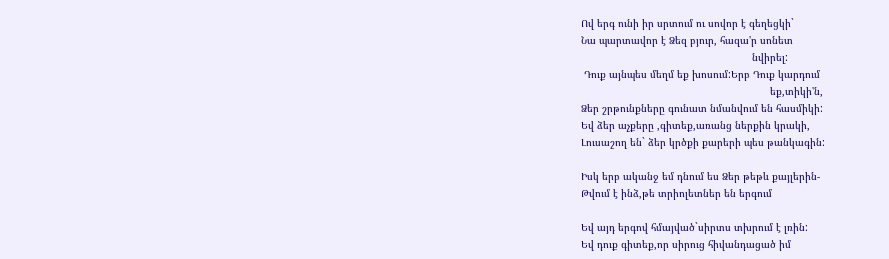Ով երգ ունի իր սրտում ու սովոր է գեղեցկի`
Նա պարտավոր է Ձեզ բյուր, հազա'ր սոնետ
                                                         նվիրել:
 Դուք այնպես մեղմ եք խոսում:Երբ Դուք կարդում
                                                               եք,տիկի'ն,
Ձեր շրթունքները գունատ նմանվում են հասմիկի:
Եվ ձեր աչքերը ,գիտեք,առանց ներքին կրակի,
Լուսաշող են` ձեր կրծքի քարերի պես թանկագին:

Իսկ երբ ականջ եմ դնում ես Ձեր թեթև քայլերին-
Թվում է ինձ,թե տրիոլետներ են երգում

Եվ այդ երգով հմայված`սիրտս տխրում է լռին:
Եվ դուք գիտեք,որ սիրուց հիվանդացած իմ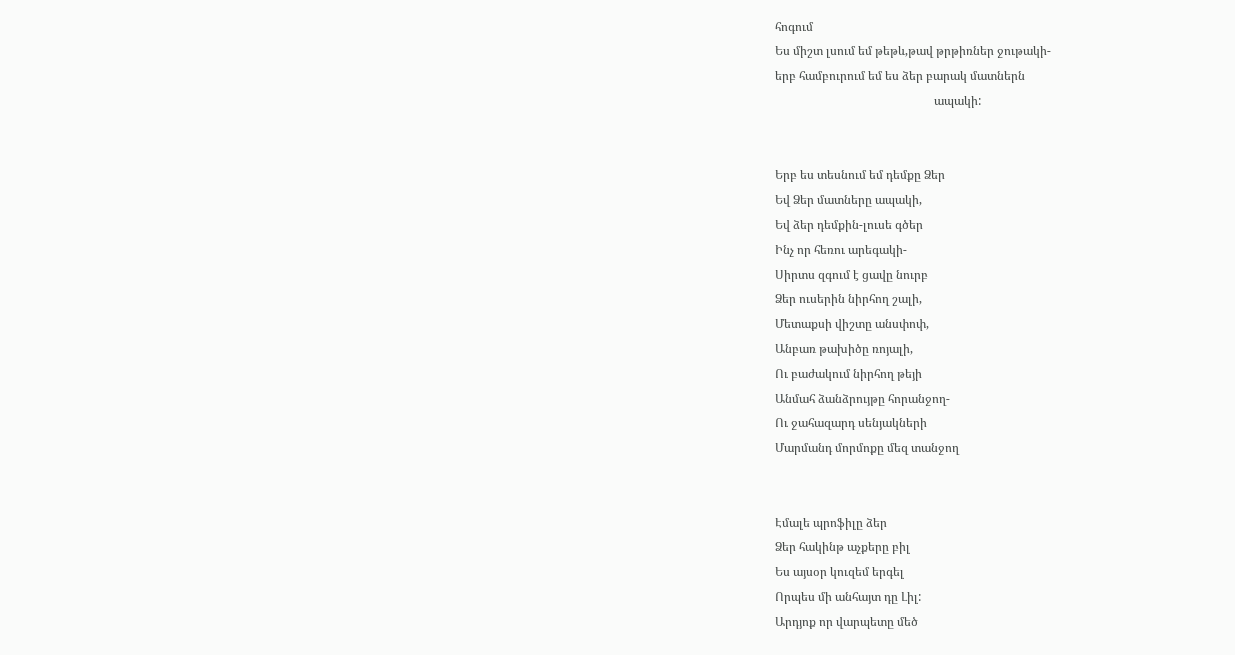հոգում
Ես միշտ լսում եմ թեթև,թավ թրթիռներ ջութակի-
երբ համբուրում եմ ես ձեր բարակ մատներն
                                                     ապակի:


Երբ ես տեսնում եմ դեմքը Ձեր
Եվ Ձեր մատները ապակի,
Եվ ձեր դեմքին-լուսե գծեր
Ինչ որ հեռու արեգակի-
Սիրտս զգում է ցավը նուրբ
Ձեր ուսերին նիրհող շալի,
Մետաքսի վիշտը անսփոփ,
Անբառ թախիծը ռոյալի,
Ու բաժակում նիրհող թեյի
Անմահ ձանձրույթը հորանջող-
Ու ջահազարդ սենյակների
Մարմանդ մորմոքը մեզ տանջող


Էմալե պրոֆիլը ձեր
Ձեր հակինթ աչքերը բիլ
Ես այսօր կուզեմ երգել
Որպես մի անհայտ դը Լիլ:
Արդյոք որ վարպետը մեծ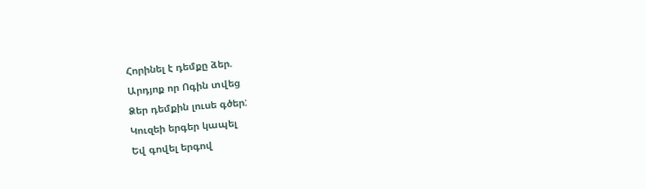Հորինել է դեմքը ձեր.
Արդյոք որ Ոգին տվեց
Ձեր դեմքին լուսե գծեր:
Կուզեի երգեր կապել
Եվ գովել երգով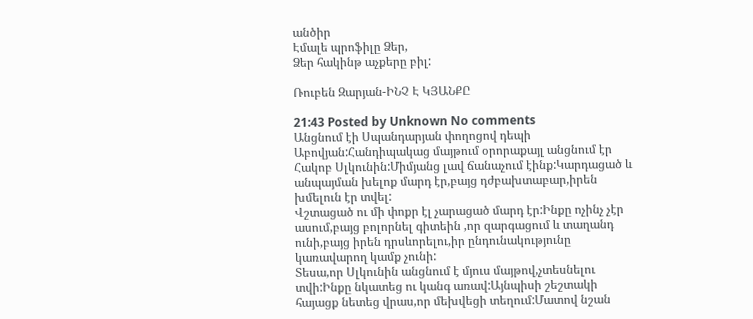անծիր
Էմալե պրոֆիլը Ձեր,
Ձեր հակինթ աչքերը բիլ:

Ռուբեն Զարյան-ԻՆՉ Է ԿՅԱՆՔԸ

21:43 Posted by Unknown No comments
Անցնում էի Սպանդարյան փողոցով դեպի Աբովյան:Հանդիպակաց մայթում օրորաքայլ անցնում էր Հակոբ Սլկունին:Միմյանց լավ ճանաչում էինք:Կարդացած և անպայման խելոք մարդ էր,բայց դժբախտաբար,իրեն խմելուն էր տվել:
Վշտացած ու մի փոքր էլ չարացած մարդ էր:Ինքը ոչինչ չէր ասում,բայց բոլորնել գիտեին ,որ զարգացում և տաղանդ ունի,բայց իրեն դրսևորելու,իր ընդունակությունը կառավարող կամք չունի:
Տեսա,որ Սլկունին անցնում է մյուս մայթով,չտեսնելու տվի:Ինքը նկատեց ու կանգ առավ:Այնպիսի շեշտակի հայացք նետեց վրաս,որ մեխվեցի տեղում:Մատով նշան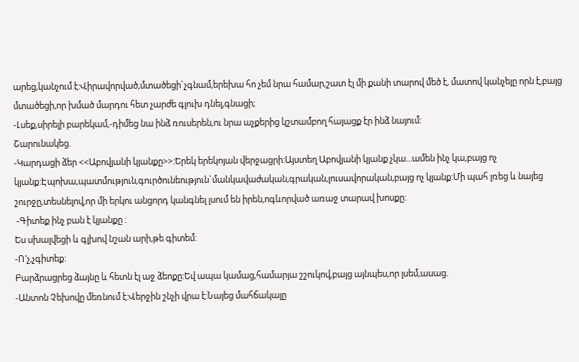արեց,կանչում է:Վիրավորված,մտածեցի`չգնամ,երեխա հո չեմ նրա համար,շատ էլ մի քանի տարով մեծ է, մատով կանչելը որն է,բայց մտածեցի,որ խմած մարդու հետ չարժե գլուխ դնել,գնացի;
-Լսեք,սիրելի բարեկամ,-դիմեց նա ինձ ռուսերեն,ու նրա աչքերից կշտամբող հայացք էր ինձ նայում:
Շարունակեց.
-Կարդացի ձեր <<Աբովյանի կյանքը>>:Երեկ երեկոյան վերջացրի:Այստեղ Աբովյանի կյանք չկա...ամեն ինչ կա,բայց ոչ  կյանք:Էպոխա,պատմություն,գուրծունեություն`մանկավաժական,գրական,լուսավորական,բայց ոչ կյանք:Մի պահ լռեց և նայեց շուրջը,տեսնելով,որ մի երկու անցորդ կանգնել լսում են իրեն,ոգևորված առաջ տարավ խոսքը:
 -Գիտեք ինչ բան է կյանքը :
Ես սխալվեցի և գլխով նշան արի,թե գիտեմ:
-Ո'չ,չգիտեք:
Բարձրացրեց ձայնը և հետն էլ աջ ձեոքը:Եվ ապա կամաց,համարյա շշուկով,բայց այնպես,որ լսեմ,ասաց.
-Անտոն Չեխովը մեռնում է:Վերջին շնչի վրա է:Նայեց մահճակալը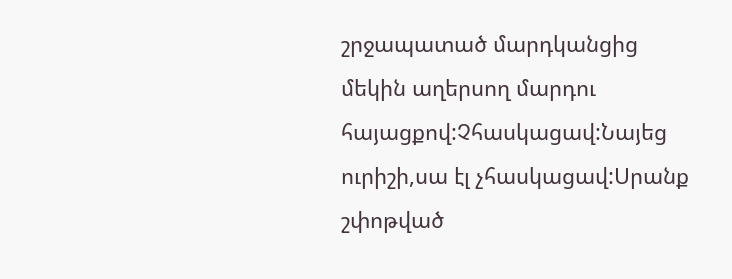շրջապատած մարդկանցից մեկին աղերսող մարդու հայացքով:Չհասկացավ:Նայեց ուրիշի,սա էլ չհասկացավ:Սրանք շփոթված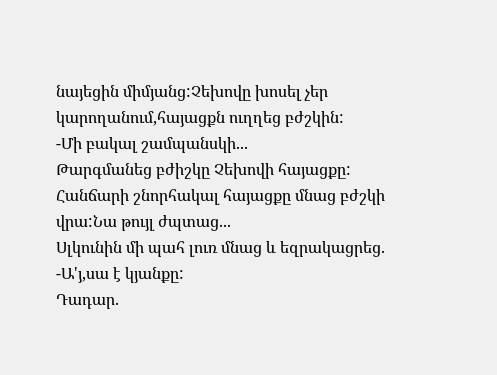նայեցին միմյանց:Չեխովը խոսել չեր կարողանում,հայացքն ուղղեց բժշկին:
-Մի բակալ շամպանսկի...
Թարգմանեց բժիշկը Չեխովի հայացքը:
Հանճարի շնորհակալ հայացքը մնաց բժշկի վրա:Նա թույլ ժպտաց...
Սլկունին մի պահ լուռ մնաց և եզրակացրեց.
-Ա'յ,սա է կյանքը:
Դադար.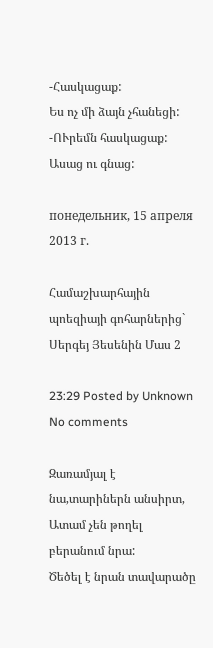-Հասկացաք:
Ես ոչ մի ձայն չհանեցի:
-ՈՒրեմն հասկացաք:
Ասաց ու գնաց:

понедельник, 15 апреля 2013 г.

Համաշխարհային պոեզիայի գոհարներից` Սերգեյ Յեսենին Մաս 2

23:29 Posted by Unknown No comments

Զառամյալ է նա,տարիներն անսիրտ,
Ատամ չեն թողել բերանում նրա:
Ծեծել է նրան տավարածը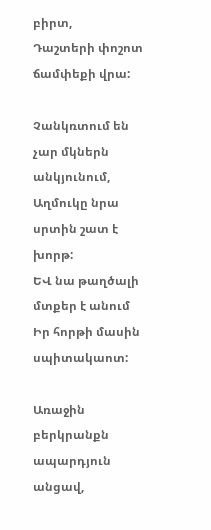բիրտ,
Դաշտերի փոշոտ ճամփեքի վրա:

Չանկռտում են չար մկներն անկյունում,
Աղմուկը նրա սրտին շատ է խորթ:
ԵՎ նա թաղծալի մտքեր է անում
Իր հորթի մասին սպիտակաոտ:

Առաջին բերկրանքն ապարդյուն անցավ,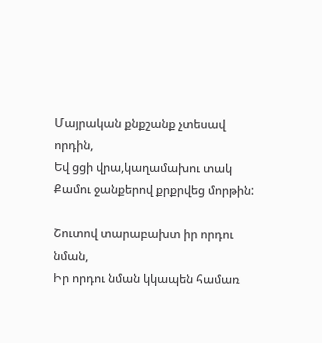Մայրական քնքշանք չտեսավ որդին,
Եվ ցցի վրա,կաղամախու տակ
Քամու ջանքերով քրքրվեց մորթին:

Շուտով տարաբախտ իր որդու նման,
Իր որդու նման կկապեն համառ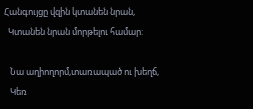Հանգույցը վզին կտանեն նրան,
  Կտանեն նրան մորթելու համար:

   Նա աղիողորմ,տառապած ու խեղճ,
   Կեռ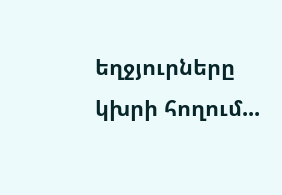եղջյուրները կխրի հողում...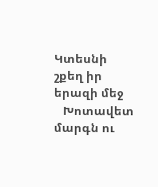Կտեսնի շքեղ իր երազի մեջ
   Խոտավետ մարգն ու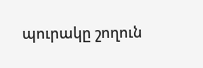պուրակը շողուն